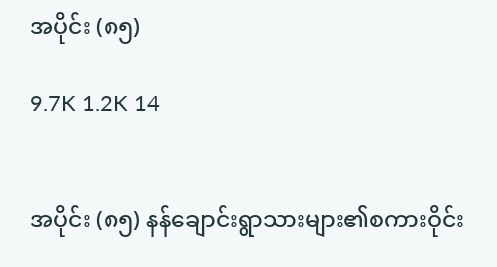အပိုင်း (၈၅)

9.7K 1.2K 14


အပိုင်း (၈၅) နန်ချောင်းရွာသားများ၏စကားဝိုင်း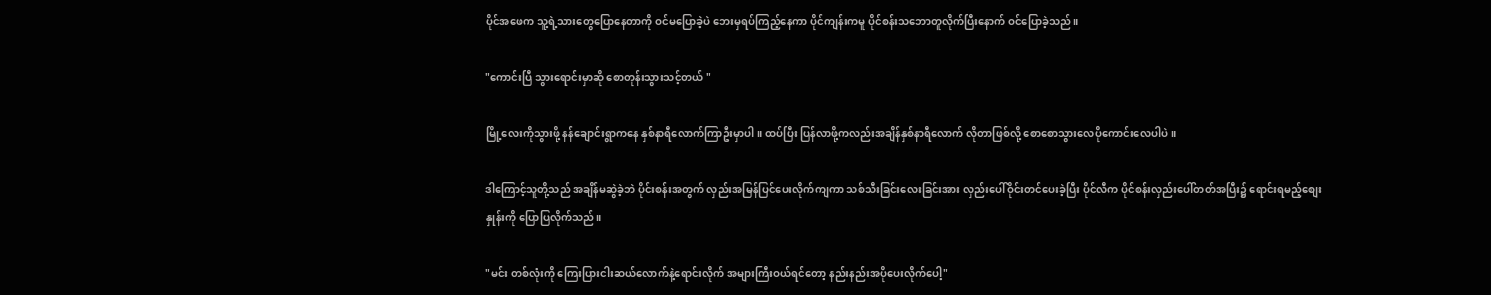ပိုင်အဖေက သူ့ရဲ့သားတွေပြောနေတာကို ဝင်မပြောခဲ့ပဲ ဘေးမှရပ်ကြည့်နေကာ ပိုင်ကျန်းကမူ ပိုင်စန်းသဘောတူလိုက်ပြီးနောက် ဝင်ပြောခဲ့သည်။

"ကောင်းပြီ သွားရောင်းမှာဆို စောတုန်းသွားသင့်တယ် "

မြို့လေးကိုသွားဖို့ နန်ချောင်းရွာကနေ နှစ်နာရီလောက်ကြာဦးမှာပါ။ ထပ်ပြီး ပြန်လာဖို့ကလည်းအချိန်နှစ်နာရီလောက် လိုတာဖြစ်လို့ စောစောသွားလေပိုကောင်းလေပါပဲ။

ဒါကြောင့်သူတို့သည် အချိန်မဆွဲခဲ့ဘဲ ပိုင်းစန်းအတွက် လှည်းအမြန်ပြင်ပေးလိုက်ကျကာ သစ်သီးခြင်းလေးခြင်းအား လှည်းပေါ်ဝိုင်းတင်ပေးခဲ့ပြီး ပိုင်လီက ပိုင်စန်းလှည်းပေါ်တတ်အပြီး၌ ရောင်းရမည့်စျေးနှုန်းကို ပြောပြလိုက်သည်။

"မင်း တစ်လုံးကို ကြေးပြားငါးဆယ်လောက်နဲ့ရောင်းလိုက် အများကြီးဝယ်ရင်တော့ နည်းနည်းအပိုပေးလိုက်ပေါ့"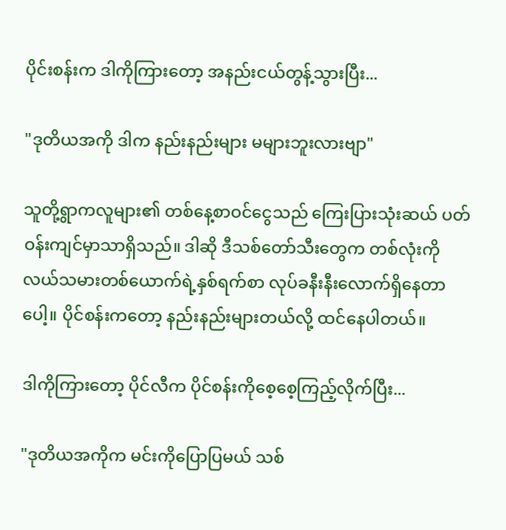ပိုင်းစန်းက ဒါကိုကြားတော့ အနည်းငယ်တွန့်သွားပြီး...

"ဒုတိယအကို ဒါက နည်းနည်းများ မများဘူးလားဗျာ"

သူတို့ရွာကလူများ၏ တစ်နေ့စာဝင်ငွေသည် ကြေးပြားသုံးဆယ် ပတ်ဝန်းကျင်မှာသာရှိသည်။ ဒါဆို ဒီသစ်တော်သီးတွေက တစ်လုံးကို လယ်သမားတစ်ယောက်ရဲ့နှစ်ရက်စာ လုပ်ခနီးနီးလောက်ရှိနေတာပေါ့။ ပိုင်စန်းကတော့ နည်းနည်းများတယ်လို့ ထင်နေပါတယ်။

ဒါကိုကြားတော့ ပိုင်လီက ပိုင်စန်းကိုစေ့စေ့ကြည့်လိုက်ပြီး...

"ဒုတိယအကိုက မင်းကိုပြောပြမယ် သစ်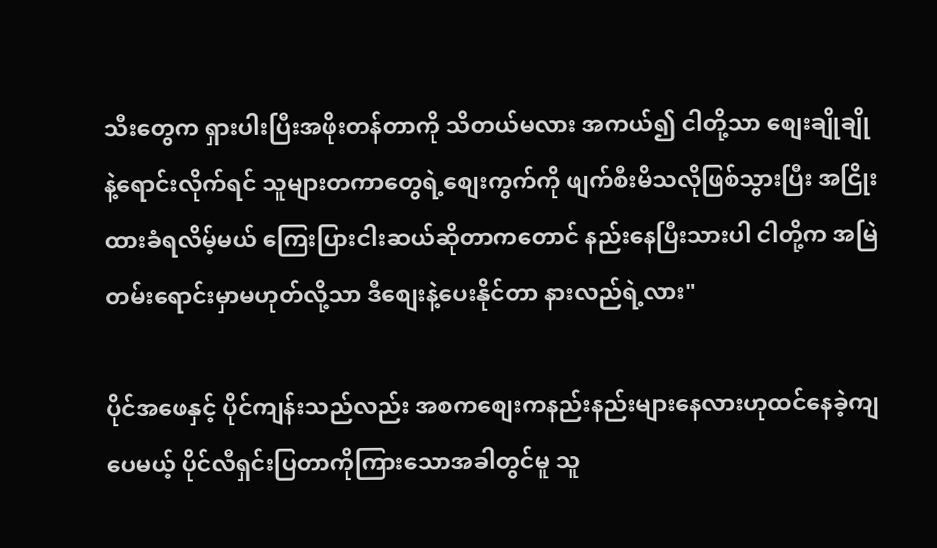သီးတွေက ရှားပါးပြီးအဖိုးတန်တာကို သိတယ်မလား အကယ်၍ ငါတို့သာ စျေးချိုချိုနဲ့ရောင်းလိုက်ရင် သူများတကာတွေရဲ့စျေးကွက်ကို ဖျက်စီးမိသလိုဖြစ်သွားပြီး အငြိုးထားခံရလိမ့်မယ် ကြေးပြားငါးဆယ်ဆိုတာကတောင် နည်းနေပြီးသားပါ ငါတို့က အမြဲတမ်းရောင်းမှာမဟုတ်လို့သာ ဒီစျေးနဲ့ပေးနိုင်တာ နားလည်ရဲ့လား"

ပိုင်အဖေနှင့် ပိုင်ကျန်းသည်လည်း အစကစျေးကနည်းနည်းများနေလားဟုထင်နေခဲ့ကျပေမယ့် ပိုင်လီရှင်းပြတာကိုကြားသောအခါတွင်မူ သူ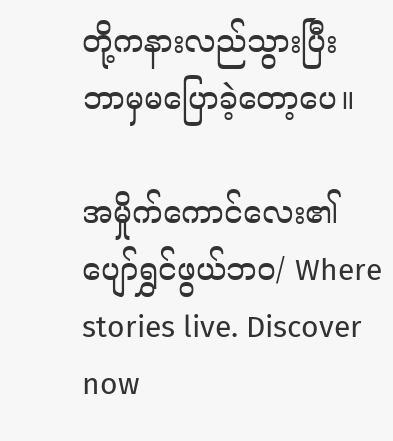တို့ကနားလည်သွားပြီး ဘာမှမပြောခဲ့တော့ပေ။

အမှိုက်ကောင်လေး၏ပျော်ရွှင်ဖွယ်ဘဝ/ Where stories live. Discover now